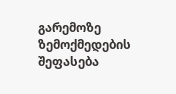გარემოზე ზემოქმედების შეფასება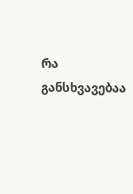რა განსხვავებაა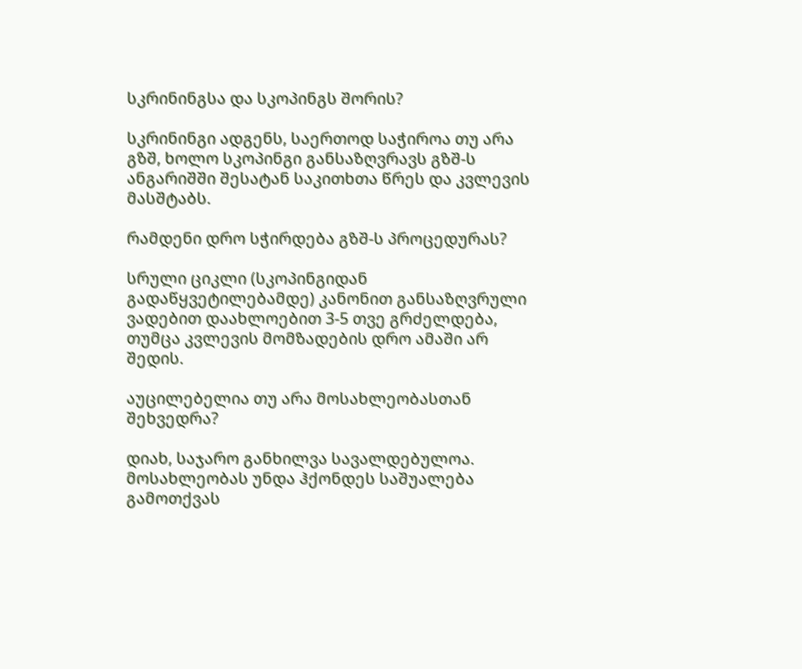სკრინინგსა და სკოპინგს შორის?

სკრინინგი ადგენს, საერთოდ საჭიროა თუ არა გზშ, ხოლო სკოპინგი განსაზღვრავს გზშ-ს ანგარიშში შესატან საკითხთა წრეს და კვლევის მასშტაბს.

რამდენი დრო სჭირდება გზშ-ს პროცედურას?

სრული ციკლი (სკოპინგიდან გადაწყვეტილებამდე) კანონით განსაზღვრული ვადებით დაახლოებით 3-5 თვე გრძელდება, თუმცა კვლევის მომზადების დრო ამაში არ შედის.

აუცილებელია თუ არა მოსახლეობასთან შეხვედრა?

დიახ, საჯარო განხილვა სავალდებულოა. მოსახლეობას უნდა ჰქონდეს საშუალება გამოთქვას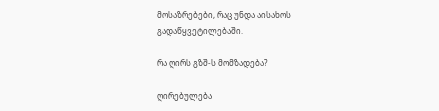მოსაზრებები, რაც უნდა აისახოს გადაწყვეტილებაში.

რა ღირს გზშ-ს მომზადება?

ღირებულება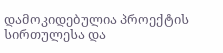დამოკიდებულია პროექტის სირთულესა და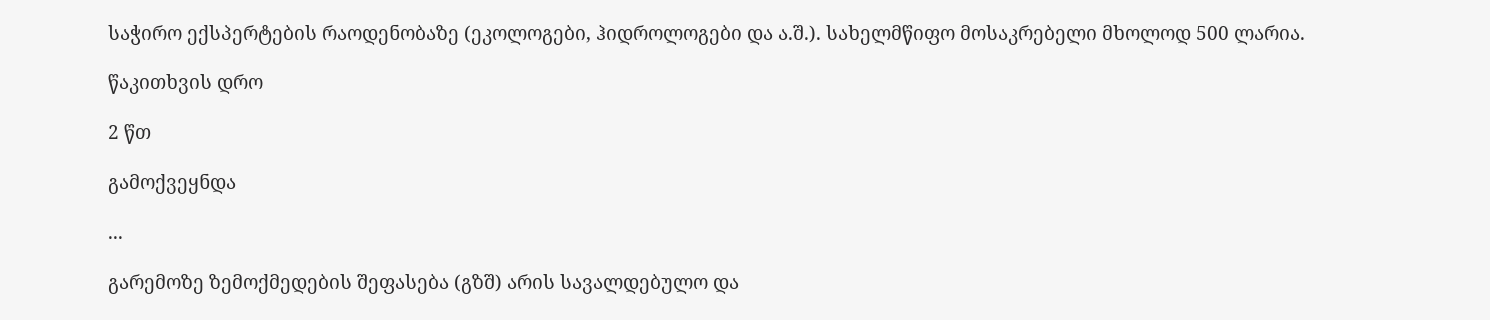საჭირო ექსპერტების რაოდენობაზე (ეკოლოგები, ჰიდროლოგები და ა.შ.). სახელმწიფო მოსაკრებელი მხოლოდ 500 ლარია.

წაკითხვის დრო

2 წთ

გამოქვეყნდა

...

გარემოზე ზემოქმედების შეფასება (გზშ) არის სავალდებულო და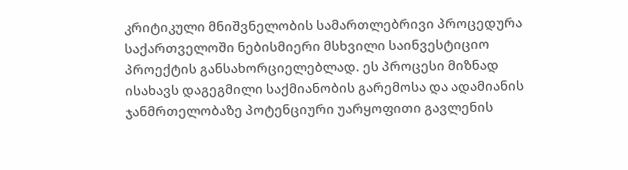კრიტიკული მნიშვნელობის სამართლებრივი პროცედურა საქართველოში ნებისმიერი მსხვილი საინვესტიციო პროექტის განსახორციელებლად. ეს პროცესი მიზნად ისახავს დაგეგმილი საქმიანობის გარემოსა და ადამიანის ჯანმრთელობაზე პოტენციური უარყოფითი გავლენის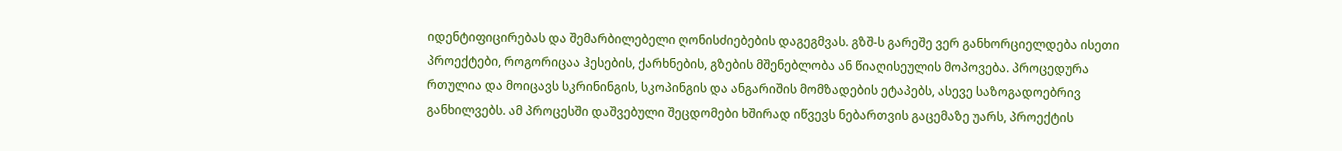იდენტიფიცირებას და შემარბილებელი ღონისძიებების დაგეგმვას. გზშ-ს გარეშე ვერ განხორციელდება ისეთი პროექტები, როგორიცაა ჰესების, ქარხნების, გზების მშენებლობა ან წიაღისეულის მოპოვება. პროცედურა რთულია და მოიცავს სკრინინგის, სკოპინგის და ანგარიშის მომზადების ეტაპებს, ასევე საზოგადოებრივ განხილვებს. ამ პროცესში დაშვებული შეცდომები ხშირად იწვევს ნებართვის გაცემაზე უარს, პროექტის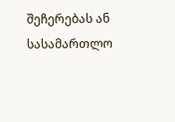შეჩერებას ან სასამართლო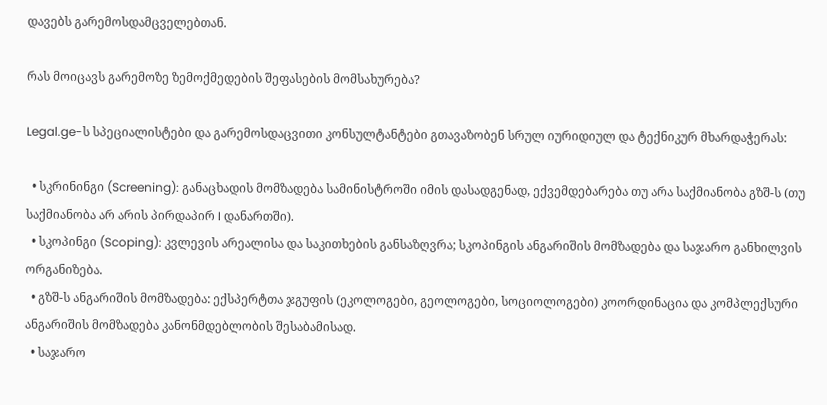დავებს გარემოსდამცველებთან.

რას მოიცავს გარემოზე ზემოქმედების შეფასების მომსახურება?

Legal.ge-ს სპეციალისტები და გარემოსდაცვითი კონსულტანტები გთავაზობენ სრულ იურიდიულ და ტექნიკურ მხარდაჭერას:

  • სკრინინგი (Screening): განაცხადის მომზადება სამინისტროში იმის დასადგენად, ექვემდებარება თუ არა საქმიანობა გზშ-ს (თუ საქმიანობა არ არის პირდაპირ I დანართში).
  • სკოპინგი (Scoping): კვლევის არეალისა და საკითხების განსაზღვრა; სკოპინგის ანგარიშის მომზადება და საჯარო განხილვის ორგანიზება.
  • გზშ-ს ანგარიშის მომზადება: ექსპერტთა ჯგუფის (ეკოლოგები, გეოლოგები, სოციოლოგები) კოორდინაცია და კომპლექსური ანგარიშის მომზადება კანონმდებლობის შესაბამისად.
  • საჯარო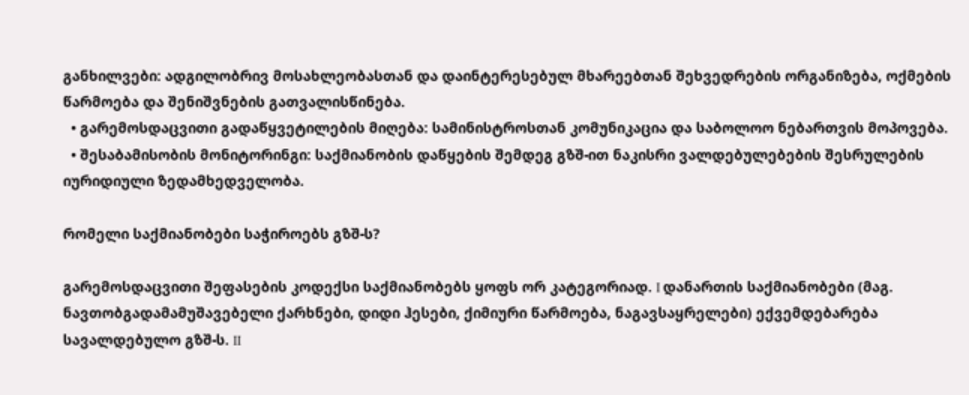განხილვები: ადგილობრივ მოსახლეობასთან და დაინტერესებულ მხარეებთან შეხვედრების ორგანიზება, ოქმების წარმოება და შენიშვნების გათვალისწინება.
  • გარემოსდაცვითი გადაწყვეტილების მიღება: სამინისტროსთან კომუნიკაცია და საბოლოო ნებართვის მოპოვება.
  • შესაბამისობის მონიტორინგი: საქმიანობის დაწყების შემდეგ გზშ-ით ნაკისრი ვალდებულებების შესრულების იურიდიული ზედამხედველობა.

რომელი საქმიანობები საჭიროებს გზშ-ს?

გარემოსდაცვითი შეფასების კოდექსი საქმიანობებს ყოფს ორ კატეგორიად. I დანართის საქმიანობები (მაგ. ნავთობგადამამუშავებელი ქარხნები, დიდი ჰესები, ქიმიური წარმოება, ნაგავსაყრელები) ექვემდებარება სავალდებულო გზშ-ს. II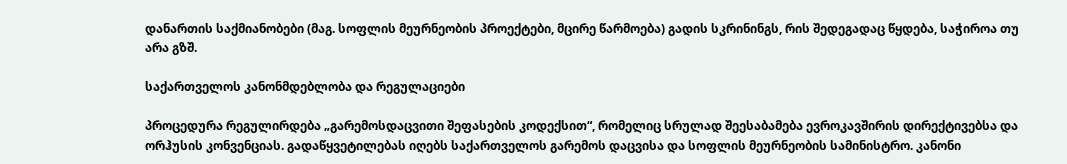დანართის საქმიანობები (მაგ. სოფლის მეურნეობის პროექტები, მცირე წარმოება) გადის სკრინინგს, რის შედეგადაც წყდება, საჭიროა თუ არა გზშ.

საქართველოს კანონმდებლობა და რეგულაციები

პროცედურა რეგულირდება „გარემოსდაცვითი შეფასების კოდექსით“, რომელიც სრულად შეესაბამება ევროკავშირის დირექტივებსა და ორჰუსის კონვენციას. გადაწყვეტილებას იღებს საქართველოს გარემოს დაცვისა და სოფლის მეურნეობის სამინისტრო. კანონი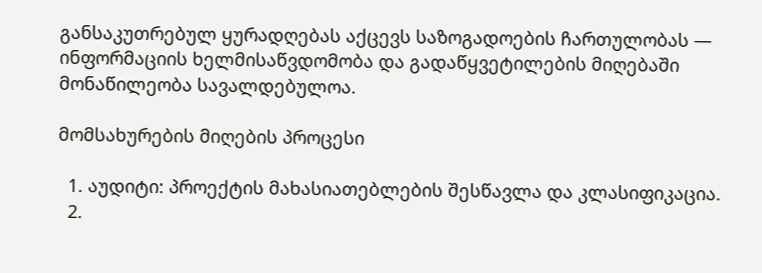განსაკუთრებულ ყურადღებას აქცევს საზოგადოების ჩართულობას — ინფორმაციის ხელმისაწვდომობა და გადაწყვეტილების მიღებაში მონაწილეობა სავალდებულოა.

მომსახურების მიღების პროცესი

  1. აუდიტი: პროექტის მახასიათებლების შესწავლა და კლასიფიკაცია.
  2.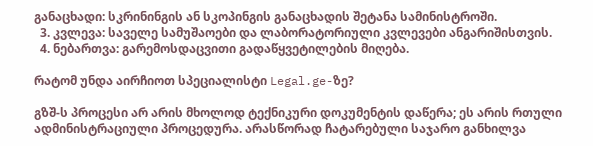განაცხადი: სკრინინგის ან სკოპინგის განაცხადის შეტანა სამინისტროში.
  3. კვლევა: საველე სამუშაოები და ლაბორატორიული კვლევები ანგარიშისთვის.
  4. ნებართვა: გარემოსდაცვითი გადაწყვეტილების მიღება.

რატომ უნდა აირჩიოთ სპეციალისტი Legal.ge-ზე?

გზშ-ს პროცესი არ არის მხოლოდ ტექნიკური დოკუმენტის დაწერა; ეს არის რთული ადმინისტრაციული პროცედურა. არასწორად ჩატარებული საჯარო განხილვა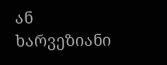ან ხარვეზიანი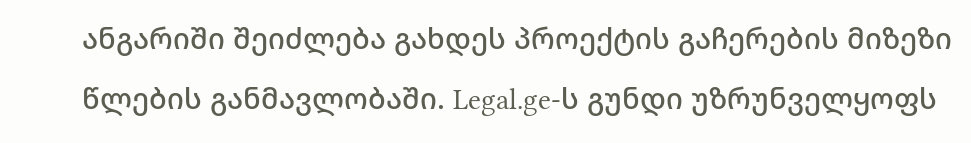ანგარიში შეიძლება გახდეს პროექტის გაჩერების მიზეზი წლების განმავლობაში. Legal.ge-ს გუნდი უზრუნველყოფს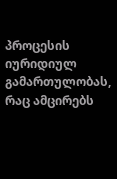პროცესის იურიდიულ გამართულობას, რაც ამცირებს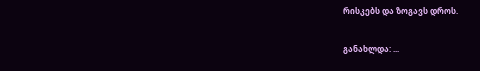რისკებს და ზოგავს დროს.

განახლდა: ...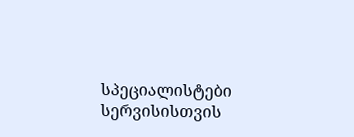სპეციალისტები სერვისისთვის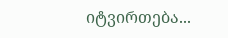იტვირთება...